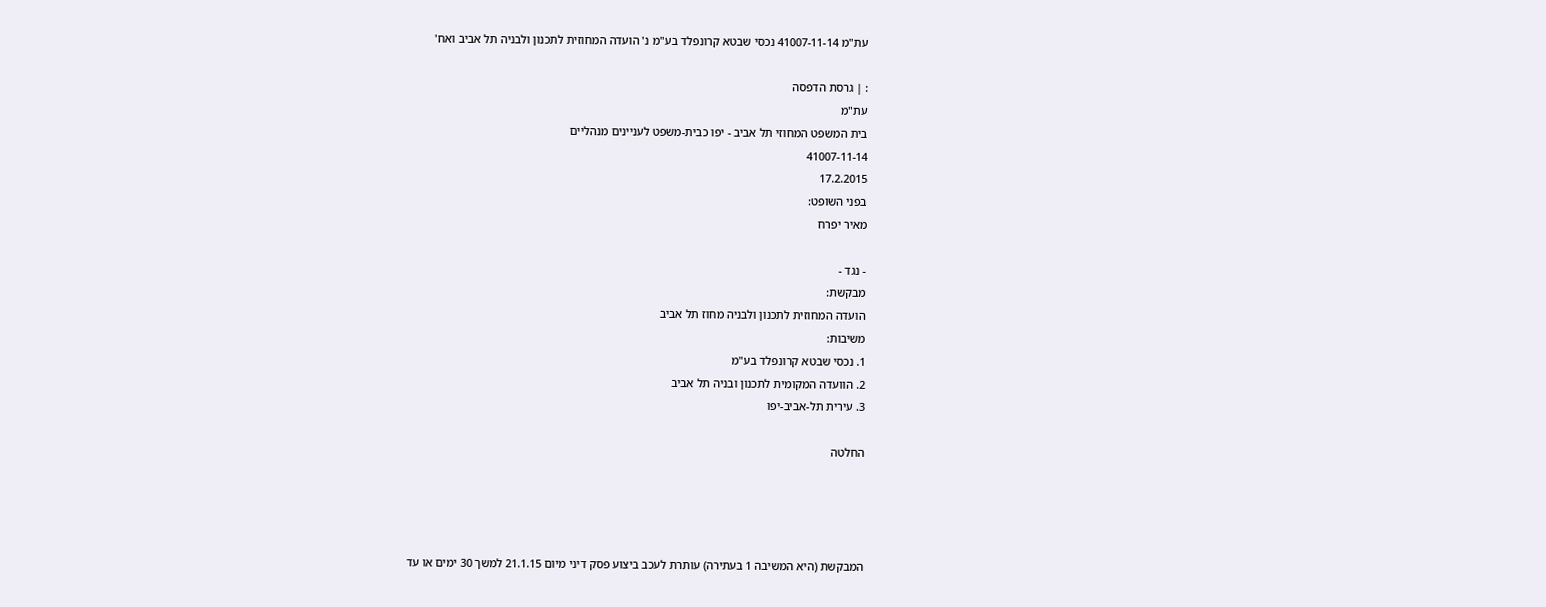עת"מ 41007-11-14 נכסי שבטא קרונפלד בע"מ נ' הועדה המחוזית לתכנון ולבניה תל אביב ואח'

: | גרסת הדפסה
עת"מ
בית המשפט המחוזי תל אביב - יפו כבית-משפט לעניינים מנהליים
41007-11-14
17.2.2015
בפני השופט:
מאיר יפרח

- נגד -
מבקשת:
הועדה המחוזית לתכנון ולבניה מחוז תל אביב
משיבות:
1. נכסי שבטא קרונפלד בע"מ
2. הוועדה המקומית לתכנון ובניה תל אביב
3. עירית תל-אביב-יפו

החלטה




המבקשת (היא המשיבה 1 בעתירה) עותרת לעכב ביצוע פסק דיני מיום 21.1.15 למשך 30 ימים או עד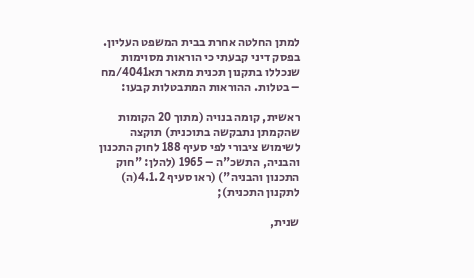למתן החלטה אחרת בבית המשפט העליון. בפסק דיני קבעתי כי הוראות מסוימות שנכללו בתקנון תכנית מתאר תא4041/מח – בטלות. ההוראות המתבטלות קבעו:

ראשית, קומה בנויה (מתוך 20 הקומות שהקמתן נתבקשה בתוכנית) תוקצה לשימוש ציבורי לפי סעיף 188 לחוק התכנון והבניה, התשכ"ה – 1965 (להלן: "חוק התכנון והבניה") (ראו סעיף 4.1.2(ה) לתקנון התכנית);

שנית,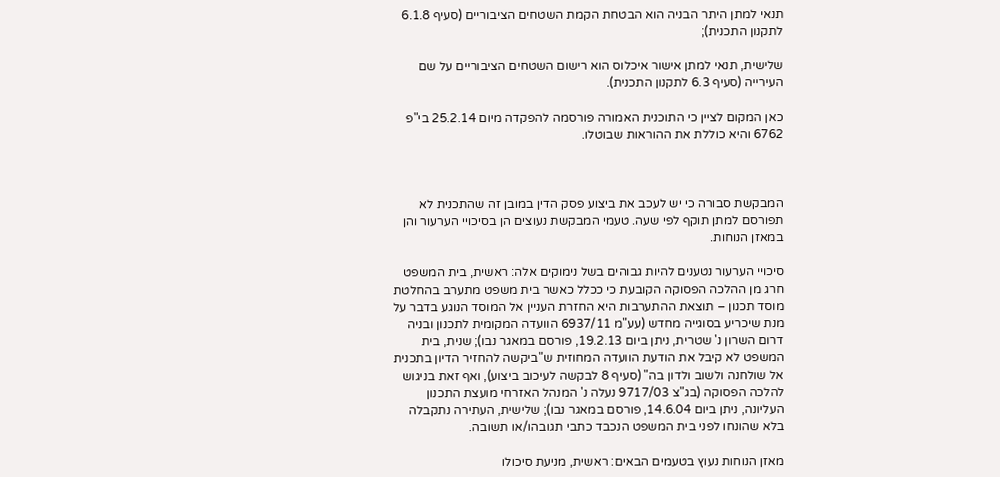תנאי למתן היתר הבניה הוא הבטחת הקמת השטחים הציבוריים (סעיף 6.1.8 לתקנון התכנית);

שלישית, תנאי למתן אישור איכלוס הוא רישום השטחים הציבוריים על שם העירייה (סעיף 6.3 לתקנון התכנית).

כאן המקום לציין כי התוכנית האמורה פורסמה להפקדה מיום 25.2.14 בי"פ 6762 והיא כוללת את ההוראות שבוטלו.



המבקשת סבורה כי יש לעכב את ביצוע פסק הדין במובן זה שהתכנית לא תפורסם למתן תוקף לפי שעה. טעמי המבקשת נעוצים הן בסיכויי הערעור והן במאזן הנוחות.

סיכויי הערעור נטענים להיות גבוהים בשל נימוקים אלה: ראשית, בית המשפט חרג מן ההלכה הפסוקה הקובעת כי ככלל כאשר בית משפט מתערב בהחלטת מוסד תכנון – תוצאת ההתערבות היא החזרת העניין אל המוסד הנוגע בדבר על מנת שיכריע בסוגייה מחדש (עע"מ 6937/11 הוועדה המקומית לתכנון ובניה דרום השרון נ' שטרית, ניתן ביום 19.2.13, פורסם במאגר נבו); שנית, בית המשפט לא קיבל את הודעת הוועדה המחוזית ש"ביקשה להחזיר הדיון בתכנית אל שולחנה ולשוב ולדון בה" (סעיף 8 לבקשה לעיכוב ביצוע), ואף זאת בניגוש להלכה הפסוקה (בג"צ 9717/03 נעלה נ' המנהל האזרחי מועצת התכנון העליונה, ניתן ביום 14.6.04, פורסם במאגר נבו); שלישית, העתירה נתקבלה בלא שהונחו לפני בית המשפט הנכבד כתבי תגובהו/או תשובה.

מאזן הנוחות נעוץ בטעמים הבאים: ראשית, מניעת סיכולו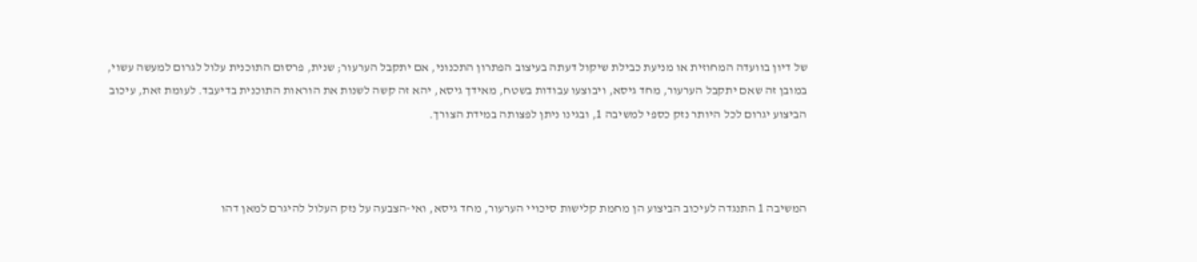של דיון בוועדה המחוזית או מניעת כבילת שיקול דעתה בעיצוב הפתרון התכנוני, אם יתקבל הערעור; שנית, פרסום התוכנית עלול לגרום למעשה עשוי, במובן זה שאם יתקבל הערעור, מחד גיסא, ויבוצעו עבודות בשטח, מאידך גיסא, יהא זה קשה לשנות את הוראות התוכנית בדיעבד. לעומת זאת, עיכוב הביצוע יגרום לכל היותר נזק כספי למשיבה 1, ובגינו ניתן לפצותה במידת הצורך.



המשיבה 1 התנגדה לעיכוב הביצוע הן מחמת קלישות סיכויי הערעור, מחד גיסא, ואי-הצבעה על נזק העלול להיגרם למאן דהו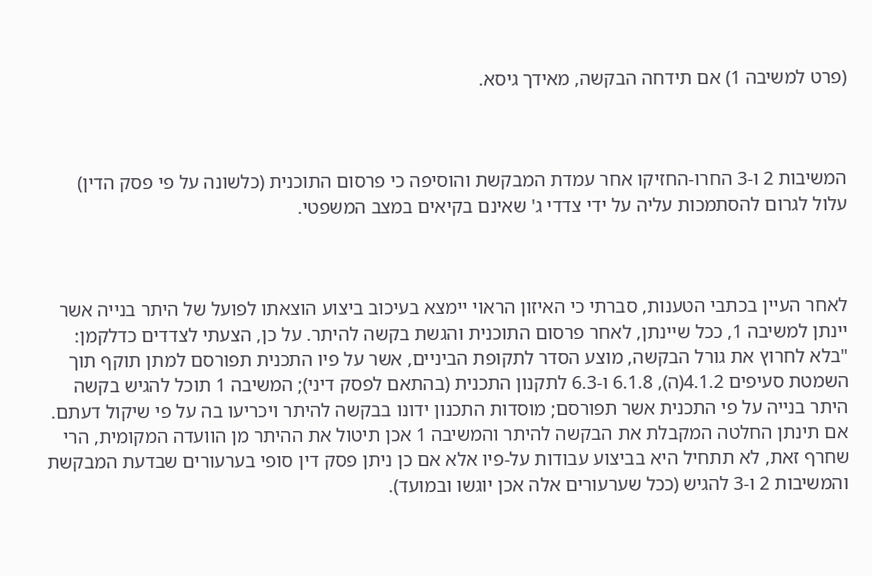(פרט למשיבה 1) אם תידחה הבקשה, מאידך גיסא.



המשיבות 2 ו-3 החרו-החזיקו אחר עמדת המבקשת והוסיפה כי פרסום התוכנית (כלשונה על פי פסק הדין) עלול לגרום להסתמכות עליה על ידי צדדי ג' שאינם בקיאים במצב המשפטי.



לאחר העיין בכתבי הטענות, סברתי כי האיזון הראוי יימצא בעיכוב ביצוע הוצאתו לפועל של היתר בנייה אשר יינתן למשיבה 1, ככל שיינתן, לאחר פרסום התוכנית והגשת בקשה להיתר. על כן, הצעתי לצדדים כדלקמן: "בלא לחרוץ את גורל הבקשה, מוצע הסדר לתקופת הביניים, אשר על פיו התכנית תפורסם למתן תוקף תוך השמטת סעיפים 4.1.2(ה), 6.1.8 ו-6.3 לתקנון התכנית (בהתאם לפסק דיני); המשיבה 1 תוכל להגיש בקשה היתר בנייה על פי התכנית אשר תפורסם; מוסדות התכנון ידונו בבקשה להיתר ויכריעו בה על פי שיקול דעתם. אם תינתן החלטה המקבלת את הבקשה להיתר והמשיבה 1 אכן תיטול את ההיתר מן הוועדה המקומית, הרי שחרף זאת, לא תתחיל היא בביצוע עבודות על-פיו אלא אם כן ניתן פסק דין סופי בערעורים שבדעת המבקשת והמשיבות 2 ו-3 להגיש (ככל שערעורים אלה אכן יוגשו ובמועד).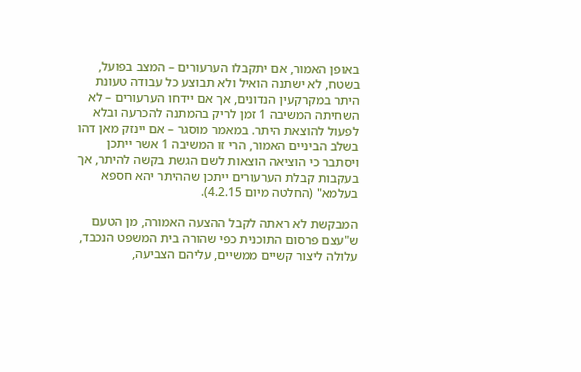באופן האמור, אם יתקבלו הערעורים – המצב בפועל, בשטח, לא ישתנה הואיל ולא תבוצע כל עבודה טעונת היתר במקרקעין הנדונים, אך אם יידחו הערעורים – לא השחיתה המשיבה 1 זמן לריק בהמתנה להכרעה ובלא לפעול להוצאת היתר. במאמר מוסגר – אם יינזק מאן דהו בשלב הביניים האמור, הרי זו המשיבה 1 אשר ייתכן ויסתבר כי הוציאה הוצאות לשם הגשת בקשה להיתר, אך בעקבות קבלת הערעורים ייתכן שההיתר יהא חספא בעלמא" (החלטה מיום 4.2.15).

המבקשת לא ראתה לקבל ההצעה האמורה, מן הטעם ש"עצם פרסום התוכנית כפי שהורה בית המשפט הנכבד, עלולה ליצור קשיים ממשיים, עליהם הצביעה,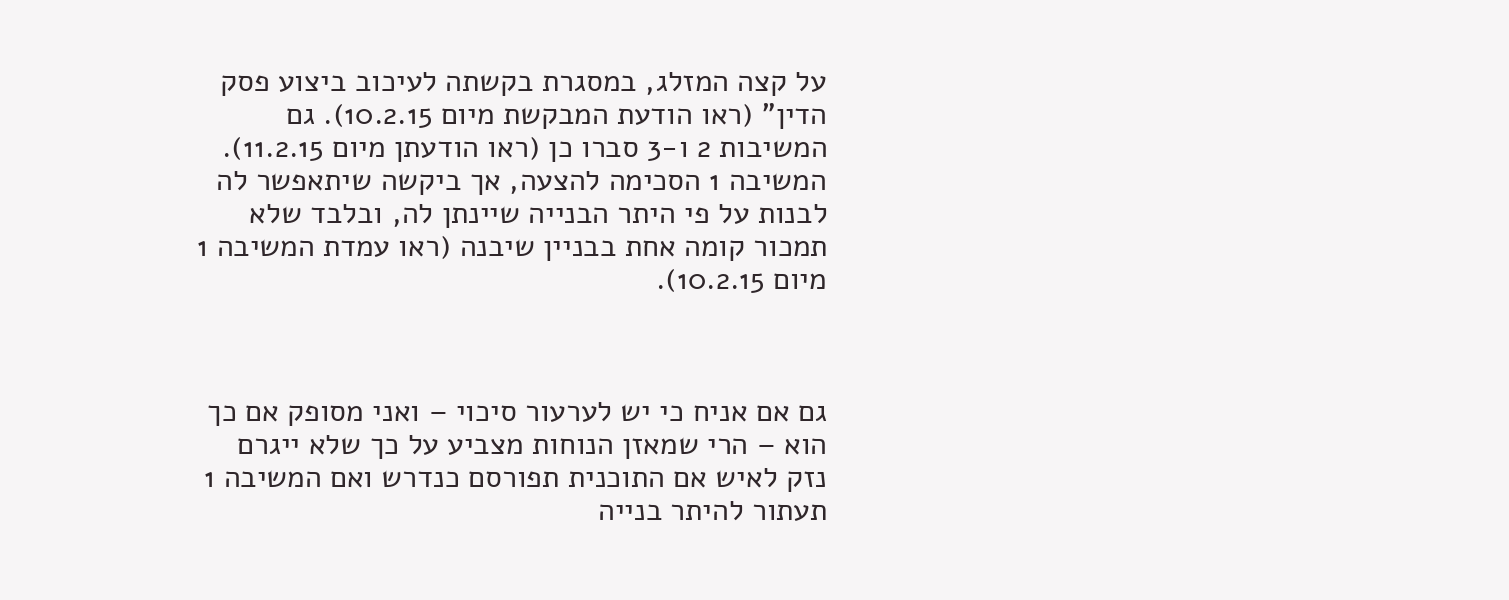על קצה המזלג, במסגרת בקשתה לעיכוב ביצוע פסק הדין" (ראו הודעת המבקשת מיום 10.2.15). גם המשיבות 2 ו-3 סברו כן (ראו הודעתן מיום 11.2.15). המשיבה 1 הסכימה להצעה, אך ביקשה שיתאפשר לה לבנות על פי היתר הבנייה שיינתן לה, ובלבד שלא תמכור קומה אחת בבניין שיבנה (ראו עמדת המשיבה 1 מיום 10.2.15).



גם אם אניח כי יש לערעור סיכוי – ואני מסופק אם כך הוא – הרי שמאזן הנוחות מצביע על כך שלא ייגרם נזק לאיש אם התוכנית תפורסם כנדרש ואם המשיבה 1 תעתור להיתר בנייה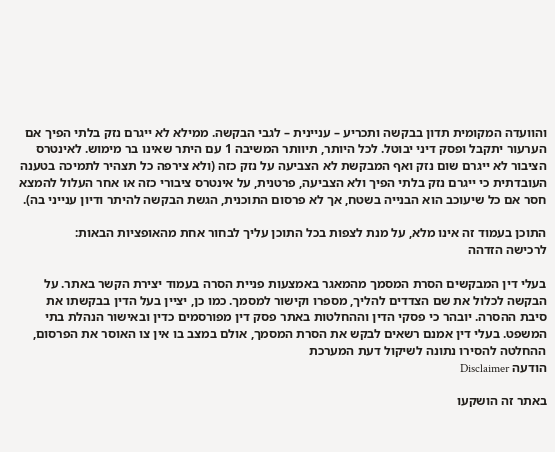והוועדה המקומית תדון בבקשה ותכריע – עניינית – לגבי הבקשה. ממילא לא ייגרם נזק בלתי הפיך אם הערעור יתקבל ופסק דיני יבוטל. לכל היותר, תיוותר המשיבה 1 עם היתר שאינו בר מימוש. לאינטרס הציבור לא ייגרם שום נזק ואף המבקשת לא הצביעה על נזק כזה (ולא צירפה כל תצהיר לתמיכה בטענה העובדתית כי ייגרם נזק בלתי הפיך ולא הצביעה, פרטנית, על אינטרס ציבורי כזה או אחר העלול להמצא חסר אם כל שיעוכב הוא הבנייה בשטח, אך לא פרסום התוכנית, הגשת הבקשה להיתר ודיון ענייני בה).

התוכן בעמוד זה אינו מלא, על מנת לצפות בכל התוכן עליך לבחור אחת מהאופציות הבאות:
לרכישה הזדהה

בעלי דין המבקשים הסרת המסמך מהמאגר באמצעות פניית הסרה בעמוד יצירת הקשר באתר. על הבקשה לכלול את שם הצדדים להליך, מספרו וקישור למסמך. כמו כן, יציין בעל הדין בבקשתו את סיבת ההסרה. יובהר כי פסקי הדין וההחלטות באתר פסק דין מפורסמים כדין ובאישור הנהלת בתי המשפט. בעלי דין אמנם רשאים לבקש את הסרת המסמך, אולם במצב בו אין צו האוסר את הפרסום, ההחלטה להסירו נתונה לשיקול דעת המערכת
הודעה Disclaimer

באתר זה הושקעו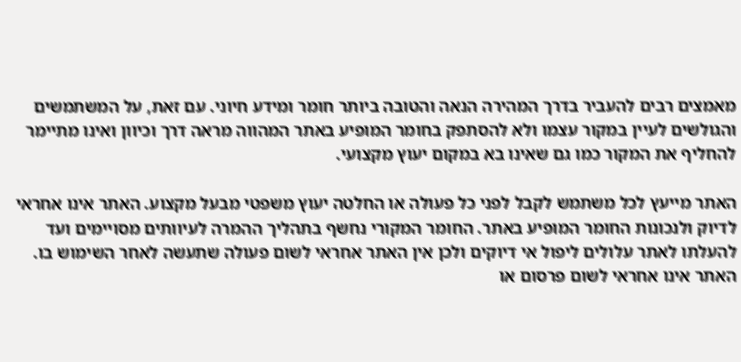מאמצים רבים להעביר בדרך המהירה הנאה והטובה ביותר חומר ומידע חיוני. עם זאת, על המשתמשים והגולשים לעיין במקור עצמו ולא להסתפק בחומר המופיע באתר המהווה מראה דרך וכיוון ואינו מתיימר להחליף את המקור כמו גם שאינו בא במקום יעוץ מקצועי.

האתר מייעץ לכל משתמש לקבל לפני כל פעולה או החלטה יעוץ משפטי מבעל מקצוע. האתר אינו אחראי לדיוק ולנכונות החומר המופיע באתר. החומר המקורי נחשף בתהליך ההמרה לעיוותים מסויימים ועד להעלתו לאתר עלולים ליפול אי דיוקים ולכן אין האתר אחראי לשום פעולה שתעשה לאחר השימוש בו. האתר אינו אחראי לשום פרסום או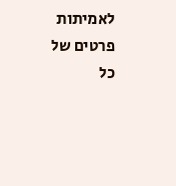לאמיתות פרטים של כל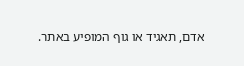אדם, תאגיד או גוף המופיע באתר.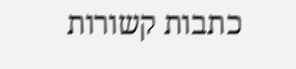כתבות קשורות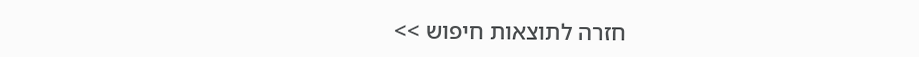חזרה לתוצאות חיפוש >>